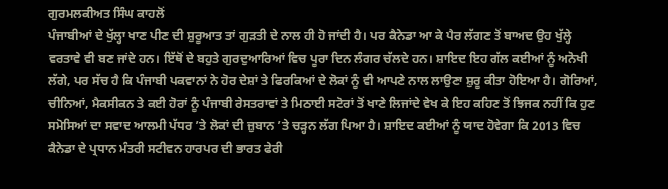ਗੁਰਮਲਕੀਅਤ ਸਿੰਘ ਕਾਹਲੋਂ
ਪੰਜਾਬੀਆਂ ਦੇ ਖੁੱਲ੍ਹਾ ਖਾਣ ਪੀਣ ਦੀ ਸ਼ੁਰੂਆਤ ਤਾਂ ਗੁੜਤੀ ਦੇ ਨਾਲ ਹੀ ਹੋ ਜਾਂਦੀ ਹੈ। ਪਰ ਕੈਨੇਡਾ ਆ ਕੇ ਪੈਰ ਲੱਗਣ ਤੋਂ ਬਾਅਦ ਉਹ ਖੁੱਲ੍ਹੇ ਵਰਤਾਵੇ ਵੀ ਬਣ ਜਾਂਦੇ ਹਨ। ਇੱਥੋਂ ਦੇ ਬਹੁਤੇ ਗੁਰਦੁਆਰਿਆਂ ਵਿਚ ਪੂਰਾ ਦਿਨ ਲੰਗਰ ਚੱਲਦੇ ਹਨ। ਸ਼ਾਇਦ ਇਹ ਗੱਲ ਕਈਆਂ ਨੂੰ ਅਨੋਖੀ ਲੱਗੇ, ਪਰ ਸੱਚ ਹੈ ਕਿ ਪੰਜਾਬੀ ਪਕਵਾਨਾਂ ਨੇ ਹੋਰ ਦੇਸ਼ਾਂ ਤੇ ਫਿਰਕਿਆਂ ਦੇ ਲੋਕਾਂ ਨੂੰ ਵੀ ਆਪਣੇ ਨਾਲ ਲਾਉਣਾ ਸ਼ੁਰੂ ਕੀਤਾ ਹੋਇਆ ਹੈ। ਗੋਰਿਆਂ, ਚੀਨਿਆਂ, ਮੈਕਸੀਕਨ ਤੇ ਕਈ ਹੋਰਾਂ ਨੂੰ ਪੰਜਾਬੀ ਰੇਸਤਰਾਵਾਂ ਤੇ ਮਿਠਾਈ ਸਟੋਰਾਂ ਤੋਂ ਖਾਣੇ ਲਿਜਾਂਦੇ ਵੇਖ ਕੇ ਇਹ ਕਹਿਣ ਤੋਂ ਝਿਜਕ ਨਹੀਂ ਕਿ ਹੁਣ ਸਮੋਸਿਆਂ ਦਾ ਸਵਾਦ ਆਲਮੀ ਪੱਧਰ ’ਤੇ ਲੋਕਾਂ ਦੀ ਜ਼ੁਬਾਨ ’ਤੇ ਚੜ੍ਹਨ ਲੱਗ ਪਿਆ ਹੈ। ਸ਼ਾਇਦ ਕਈਆਂ ਨੂੰ ਯਾਦ ਹੋਵੇਗਾ ਕਿ 2013 ਵਿਚ ਕੈਨੇਡਾ ਦੇ ਪ੍ਰਧਾਨ ਮੰਤਰੀ ਸਟੀਵਨ ਹਾਰਪਰ ਦੀ ਭਾਰਤ ਫੇਰੀ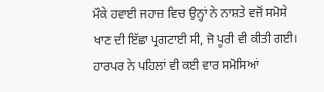ਮੌਕੇ ਹਵਾਈ ਜਹਾਜ਼ ਵਿਚ ਉਨ੍ਹਾਂ ਨੇ ਨਾਸ਼ਤੇ ਵਜੋਂ ਸਮੋਸੇ ਖਾਣ ਦੀ ਇੱਛਾ ਪ੍ਰਗਟਾਈ ਸੀ, ਜੋ ਪੂਰੀ ਵੀ ਕੀਤੀ ਗਈ। ਹਾਰਪਰ ਨੇ ਪਹਿਲਾਂ ਵੀ ਕਈ ਵਾਰ ਸਮੋਸਿਆਂ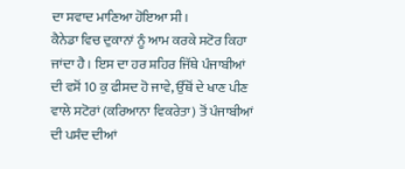ਦਾ ਸਵਾਦ ਮਾਣਿਆ ਹੋਇਆ ਸੀ।
ਕੈਨੇਡਾ ਵਿਚ ਦੁਕਾਨਾਂ ਨੂੰ ਆਮ ਕਰਕੇ ਸਟੋਰ ਕਿਹਾ ਜਾਂਦਾ ਹੈ। ਇਸ ਦਾ ਹਰ ਸ਼ਹਿਰ ਜਿੱਥੇ ਪੰਜਾਬੀਆਂ ਦੀ ਵਸੋਂ 10 ਕੁ ਫੀਸਦ ਹੋ ਜਾਵੇ, ਉੱਥੋਂ ਦੇ ਖਾਣ ਪੀਣ ਵਾਲੇ ਸਟੋਰਾਂ (ਕਰਿਆਨਾ ਵਿਕਰੇਤਾ) ਤੋਂ ਪੰਜਾਬੀਆਂ ਦੀ ਪਸੰਦ ਦੀਆਂ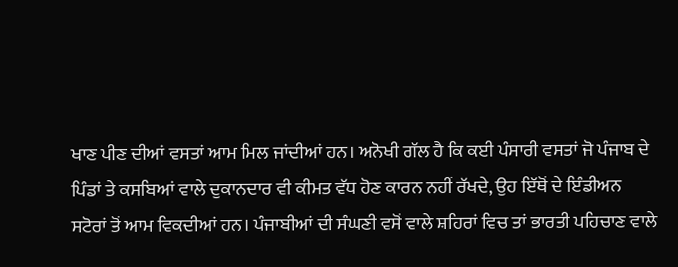ਖਾਣ ਪੀਣ ਦੀਆਂ ਵਸਤਾਂ ਆਮ ਮਿਲ ਜਾਂਦੀਆਂ ਹਨ। ਅਨੋਖੀ ਗੱਲ ਹੈ ਕਿ ਕਈ ਪੰਸਾਰੀ ਵਸਤਾਂ ਜੋ ਪੰਜਾਬ ਦੇ ਪਿੰਡਾਂ ਤੇ ਕਸਬਿਆਂ ਵਾਲੇ ਦੁਕਾਨਦਾਰ ਵੀ ਕੀਮਤ ਵੱਧ ਹੋਣ ਕਾਰਨ ਨਹੀਂ ਰੱਖਦੇ, ਉਹ ਇੱਥੋਂ ਦੇ ਇੰਡੀਅਨ ਸਟੋਰਾਂ ਤੋਂ ਆਮ ਵਿਕਦੀਆਂ ਹਨ। ਪੰਜਾਬੀਆਂ ਦੀ ਸੰਘਣੀ ਵਸੋਂ ਵਾਲੇ ਸ਼ਹਿਰਾਂ ਵਿਚ ਤਾਂ ਭਾਰਤੀ ਪਹਿਚਾਣ ਵਾਲੇ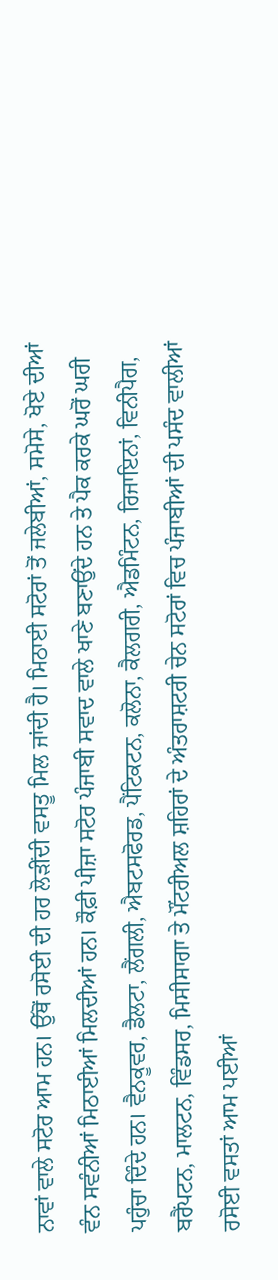ਨਾਵਾਂ ਵਾਲੇ ਸਟੋਰ ਆਮ ਹਨ। ਉੱਥੋਂ ਰਸੋਈ ਦੀ ਹਰ ਲੋੜੀਂਦੀ ਵਸਤੂ ਮਿਲ ਜਾਂਦੀ ਹੈ। ਮਿਠਾਈ ਸਟੋਰਾਂ ਤੋਂ ਜਲੇਬੀਆਂ, ਸਮੋਸੇ, ਖੋਏ ਦੀਆਂ ਵੰਨ ਸਵੰਨੀਆਂ ਮਿਠਾਈਆਂ ਮਿਲਦੀਆਂ ਹਨ। ਕੌਫ਼ੀ ਪੀਜ਼ਾ ਸਟੋਰ ਪੰਜਾਬੀ ਸਵਾਦ ਵਾਲੇ ਖਾਣੇ ਬਣਾਉਂਦੇ ਹਨ ਤੇ ਪੈਕ ਕਰਕੇ ਘਰੋਂ ਘਰੀ ਪਹੁੰਚਾ ਦਿੰਦੇ ਹਨ। ਵੈਨਕੂਵਰ, ਡੈਲਟਾ, ਲੈਂਗਲੀ, ਐਬਟਸਫੋਰਡ, ਪੈਂਟਿਕਟਨ, ਕਲੋਨਾ, ਕੈਲਗਰੀ, ਐਡਮਿੰਟਨ, ਰਿਜਾਇਨਾਂ, ਵਿਨੀਪੈਗ, ਬਰੈਂਪਟਨ, ਮਾਲਟਨ, ਵਿੰਡਸਰ, ਮਿਸੀਸਾਗਾ ਤੇ ਮੌਂਟਰੀਅਲ ਸ਼ਹਿਰਾਂ ਦੇ ਅੰਤਰਾਸ਼ਟਰੀ ਚੇਨ ਸਟੋਰਾਂ ਵਿਚ ਪੰਜਾਬੀਆਂ ਦੀ ਪਸੰਦ ਵਾਲੀਆਂ ਰਸੋਈ ਵਸਤਾਂ ਆਮ ਪਈਆਂ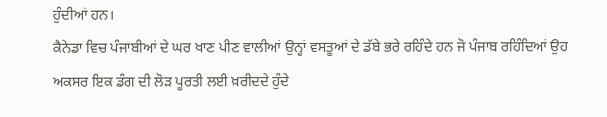ਹੁੰਦੀਆਂ ਹਨ।
ਕੈਨੇਡਾ ਵਿਚ ਪੰਜਾਬੀਆਂ ਦੇ ਘਰ ਖਾਣ ਪੀਣ ਵਾਲੀਆਂ ਉਨ੍ਹਾਂ ਵਸਤੂਆਂ ਦੇ ਡੱਬੇ ਭਰੇ ਰਹਿੰਦੇ ਹਨ ਜੋ ਪੰਜਾਬ ਰਹਿੰਦਿਆਂ ਉਹ ਅਕਸਰ ਇਕ ਡੰਗ ਦੀ ਲੋੜ ਪੂਰਤੀ ਲਈ ਖ਼ਰੀਦਦੇ ਹੁੰਦੇ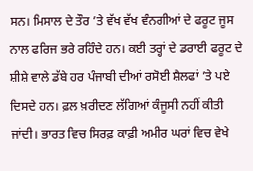ਸਨ। ਮਿਸਾਲ ਦੇ ਤੌਰ ’ਤੇ ਵੱਖ ਵੱਖ ਵੰਨਗੀਆਂ ਦੇ ਫਰੂਟ ਜੂਸ ਨਾਲ ਫਰਿਜ ਭਰੇ ਰਹਿੰਦੇ ਹਨ। ਕਈ ਤਰ੍ਹਾਂ ਦੇ ਡਰਾਈ ਫਰੂਟ ਦੇ ਸ਼ੀਸ਼ੇ ਵਾਲੇ ਡੱਬੇ ਹਰ ਪੰਜਾਬੀ ਦੀਆਂ ਰਸੋਈ ਸ਼ੈਲਫਾਂ ’ਤੇ ਪਏ ਦਿਸਦੇ ਹਨ। ਫ਼ਲ ਖ਼ਰੀਦਣ ਲੱਗਿਆਂ ਕੰਜੂਸੀ ਨਹੀਂ ਕੀਤੀ ਜਾਂਦੀ। ਭਾਰਤ ਵਿਚ ਸਿਰਫ਼ ਕਾਫ਼ੀ ਅਮੀਰ ਘਰਾਂ ਵਿਚ ਵੇਖੇ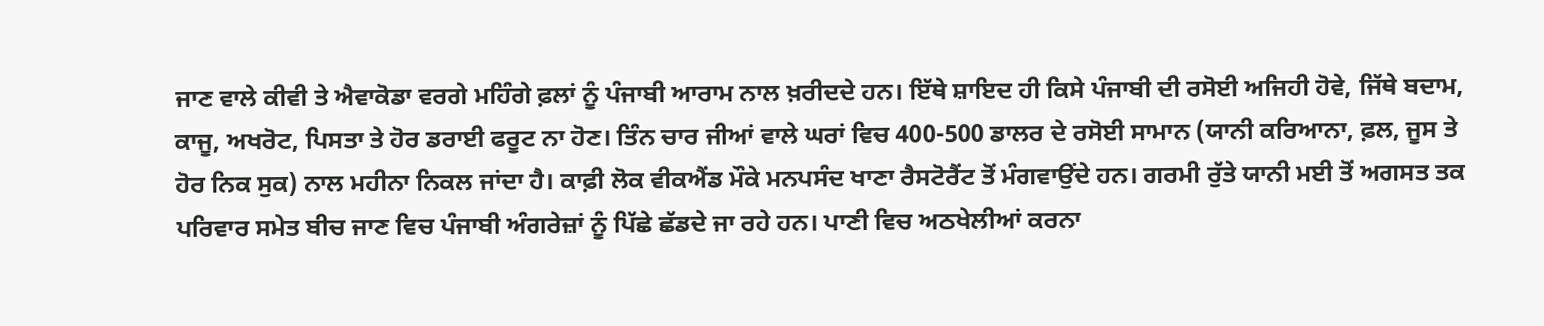ਜਾਣ ਵਾਲੇ ਕੀਵੀ ਤੇ ਐਵਾਕੋਡਾ ਵਰਗੇ ਮਹਿੰਗੇ ਫ਼ਲਾਂ ਨੂੰ ਪੰਜਾਬੀ ਆਰਾਮ ਨਾਲ ਖ਼ਰੀਦਦੇ ਹਨ। ਇੱਥੇ ਸ਼ਾਇਦ ਹੀ ਕਿਸੇ ਪੰਜਾਬੀ ਦੀ ਰਸੋਈ ਅਜਿਹੀ ਹੋਵੇ, ਜਿੱਥੇ ਬਦਾਮ, ਕਾਜੂ, ਅਖਰੋਟ, ਪਿਸਤਾ ਤੇ ਹੋਰ ਡਰਾਈ ਫਰੂਟ ਨਾ ਹੋਣ। ਤਿੰਨ ਚਾਰ ਜੀਆਂ ਵਾਲੇ ਘਰਾਂ ਵਿਚ 400-500 ਡਾਲਰ ਦੇ ਰਸੋਈ ਸਾਮਾਨ (ਯਾਨੀ ਕਰਿਆਨਾ, ਫ਼ਲ, ਜੂਸ ਤੇ ਹੋਰ ਨਿਕ ਸੁਕ) ਨਾਲ ਮਹੀਨਾ ਨਿਕਲ ਜਾਂਦਾ ਹੈ। ਕਾਫ਼ੀ ਲੋਕ ਵੀਕਐਂਡ ਮੌਕੇ ਮਨਪਸੰਦ ਖਾਣਾ ਰੈਸਟੋਰੈਂਟ ਤੋਂ ਮੰਗਵਾਉਂਦੇ ਹਨ। ਗਰਮੀ ਰੁੱਤੇ ਯਾਨੀ ਮਈ ਤੋਂ ਅਗਸਤ ਤਕ ਪਰਿਵਾਰ ਸਮੇਤ ਬੀਚ ਜਾਣ ਵਿਚ ਪੰਜਾਬੀ ਅੰਗਰੇਜ਼ਾਂ ਨੂੰ ਪਿੱਛੇ ਛੱਡਦੇ ਜਾ ਰਹੇ ਹਨ। ਪਾਣੀ ਵਿਚ ਅਠਖੇਲੀਆਂ ਕਰਨਾ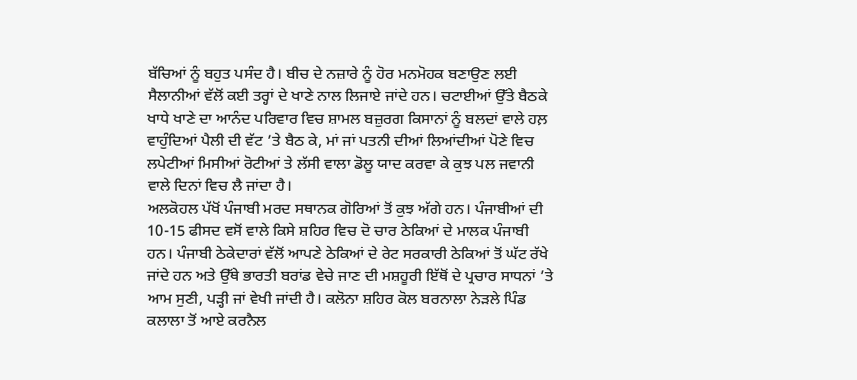ਬੱਚਿਆਂ ਨੂੰ ਬਹੁਤ ਪਸੰਦ ਹੈ। ਬੀਚ ਦੇ ਨਜ਼ਾਰੇ ਨੂੰ ਹੋਰ ਮਨਮੋਹਕ ਬਣਾਉਣ ਲਈ ਸੈਲਾਨੀਆਂ ਵੱਲੋਂ ਕਈ ਤਰ੍ਹਾਂ ਦੇ ਖਾਣੇ ਨਾਲ ਲਿਜਾਏ ਜਾਂਦੇ ਹਨ। ਚਟਾਈਆਂ ਉੱਤੇ ਬੈਠਕੇ ਖਾਧੇ ਖਾਣੇ ਦਾ ਆਨੰਦ ਪਰਿਵਾਰ ਵਿਚ ਸ਼ਾਮਲ ਬਜ਼ੁਰਗ ਕਿਸਾਨਾਂ ਨੂੰ ਬਲਦਾਂ ਵਾਲੇ ਹਲ਼ ਵਾਹੁੰਦਿਆਂ ਪੈਲੀ ਦੀ ਵੱਟ ’ਤੇ ਬੈਠ ਕੇ, ਮਾਂ ਜਾਂ ਪਤਨੀ ਦੀਆਂ ਲਿਆਂਦੀਆਂ ਪੋਣੇ ਵਿਚ ਲਪੇਟੀਆਂ ਮਿਸੀਆਂ ਰੋਟੀਆਂ ਤੇ ਲੱਸੀ ਵਾਲਾ ਡੋਲੂ ਯਾਦ ਕਰਵਾ ਕੇ ਕੁਝ ਪਲ ਜਵਾਨੀ ਵਾਲੇ ਦਿਨਾਂ ਵਿਚ ਲੈ ਜਾਂਦਾ ਹੈ।
ਅਲਕੋਹਲ ਪੱਖੋਂ ਪੰਜਾਬੀ ਮਰਦ ਸਥਾਨਕ ਗੋਰਿਆਂ ਤੋਂ ਕੁਝ ਅੱਗੇ ਹਨ। ਪੰਜਾਬੀਆਂ ਦੀ 10-15 ਫੀਸਦ ਵਸੋਂ ਵਾਲੇ ਕਿਸੇ ਸ਼ਹਿਰ ਵਿਚ ਦੋ ਚਾਰ ਠੇਕਿਆਂ ਦੇ ਮਾਲਕ ਪੰਜਾਬੀ ਹਨ। ਪੰਜਾਬੀ ਠੇਕੇਦਾਰਾਂ ਵੱਲੋਂ ਆਪਣੇ ਠੇਕਿਆਂ ਦੇ ਰੇਟ ਸਰਕਾਰੀ ਠੇਕਿਆਂ ਤੋਂ ਘੱਟ ਰੱਖੇ ਜਾਂਦੇ ਹਨ ਅਤੇ ਉੱਥੇ ਭਾਰਤੀ ਬਰਾਂਡ ਵੇਚੇ ਜਾਣ ਦੀ ਮਸ਼ਹੂਰੀ ਇੱਥੋਂ ਦੇ ਪ੍ਰਚਾਰ ਸਾਧਨਾਂ ’ਤੇ ਆਮ ਸੁਣੀ, ਪੜ੍ਹੀ ਜਾਂ ਵੇਖੀ ਜਾਂਦੀ ਹੈ। ਕਲੋਨਾ ਸ਼ਹਿਰ ਕੋਲ ਬਰਨਾਲਾ ਨੇੜਲੇ ਪਿੰਡ ਕਲਾਲਾ ਤੋਂ ਆਏ ਕਰਨੈਲ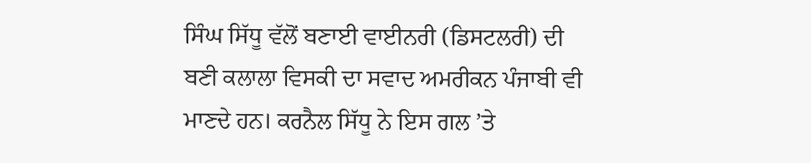ਸਿੰਘ ਸਿੱਧੂ ਵੱਲੋਂ ਬਣਾਈ ਵਾਈਨਰੀ (ਡਿਸਟਲਰੀ) ਦੀ ਬਣੀ ਕਲਾਲਾ ਵਿਸਕੀ ਦਾ ਸਵਾਦ ਅਮਰੀਕਨ ਪੰਜਾਬੀ ਵੀ ਮਾਣਦੇ ਹਨ। ਕਰਨੈਲ ਸਿੱਧੂ ਨੇ ਇਸ ਗਲ ’ਤੇ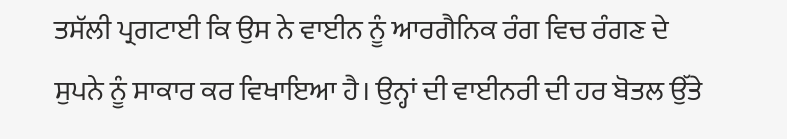ਤਸੱਲੀ ਪ੍ਰਗਟਾਈ ਕਿ ਉਸ ਨੇ ਵਾਈਨ ਨੂੰ ਆਰਗੈਨਿਕ ਰੰਗ ਵਿਚ ਰੰਗਣ ਦੇ ਸੁਪਨੇ ਨੂੰ ਸਾਕਾਰ ਕਰ ਵਿਖਾਇਆ ਹੈ। ਉਨ੍ਹਾਂ ਦੀ ਵਾਈਨਰੀ ਦੀ ਹਰ ਬੋਤਲ ਉੱਤੇ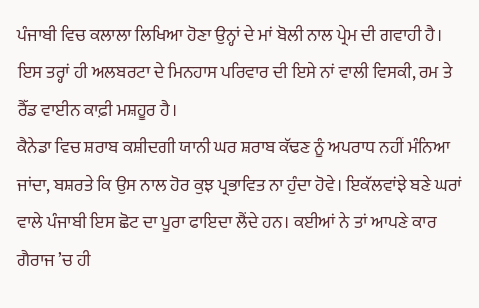ਪੰਜਾਬੀ ਵਿਚ ਕਲਾਲਾ ਲਿਖਿਆ ਹੋਣਾ ਉਨ੍ਹਾਂ ਦੇ ਮਾਂ ਬੋਲੀ ਨਾਲ ਪ੍ਰੇਮ ਦੀ ਗਵਾਹੀ ਹੈ। ਇਸ ਤਰ੍ਹਾਂ ਹੀ ਅਲਬਰਟਾ ਦੇ ਮਿਨਹਾਸ ਪਰਿਵਾਰ ਦੀ ਇਸੇ ਨਾਂ ਵਾਲੀ ਵਿਸਕੀ, ਰਮ ਤੇ ਰੈੱਡ ਵਾਈਨ ਕਾਫ਼ੀ ਮਸ਼ਹੂਰ ਹੈ।
ਕੈਨੇਡਾ ਵਿਚ ਸ਼ਰਾਬ ਕਸ਼ੀਦਗੀ ਯਾਨੀ ਘਰ ਸ਼ਰਾਬ ਕੱਢਣ ਨੂੰ ਅਪਰਾਧ ਨਹੀਂ ਮੰਨਿਆ ਜਾਂਦਾ, ਬਸ਼ਰਤੇ ਕਿ ਉਸ ਨਾਲ ਹੋਰ ਕੁਝ ਪ੍ਰਭਾਵਿਤ ਨਾ ਹੁੰਦਾ ਹੋਵੇ। ਇਕੱਲਵਾਂਝੇ ਬਣੇ ਘਰਾਂ ਵਾਲੇ ਪੰਜਾਬੀ ਇਸ ਛੋਟ ਦਾ ਪੂਰਾ ਫਾਇਦਾ ਲੈਂਦੇ ਹਨ। ਕਈਆਂ ਨੇ ਤਾਂ ਆਪਣੇ ਕਾਰ ਗੈਰਾਜ ’ਚ ਹੀ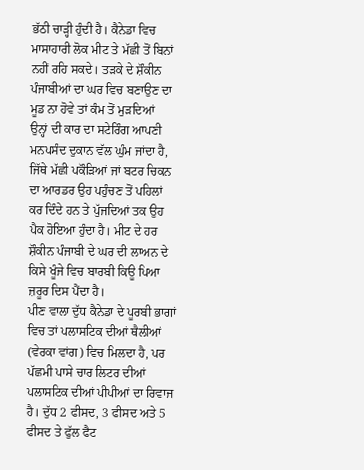ਭੱਠੀ ਚਾੜ੍ਹੀ ਹੁੰਦੀ ਹੈ। ਕੈਨੇਡਾ ਵਿਚ ਮਾਸਾਹਾਰੀ ਲੋਕ ਮੀਟ ਤੇ ਮੱਛੀ ਤੋਂ ਬਿਨਾਂ ਨਹੀਂ ਰਹਿ ਸਕਦੇ। ਤੜਕੇ ਦੇ ਸ਼ੌਕੀਨ ਪੰਜਾਬੀਆਂ ਦਾ ਘਰ ਵਿਚ ਬਣਾਉਣ ਦਾ ਮੂਡ ਨਾ ਹੋਵੇ ਤਾਂ ਕੰਮ ਤੋਂ ਮੁੜਦਿਆਂ
ਉਨ੍ਹਾਂ ਦੀ ਕਾਰ ਦਾ ਸਟੇਰਿੰਗ ਆਪਣੀ ਮਨਪਸੰਦ ਦੁਕਾਨ ਵੱਲ ਘੁੰਮ ਜਾਂਦਾ ਹੈ, ਜਿੱਥੇ ਮੱਛੀ ਪਕੌੜਿਆਂ ਜਾਂ ਬਟਰ ਚਿਕਨ ਦਾ ਆਰਡਰ ਉਹ ਪਹੁੰਚਣ ਤੋਂ ਪਹਿਲਾਂ ਕਰ ਦਿੰਦੇ ਹਨ ਤੇ ਪੁੱਜਦਿਆਂ ਤਕ ਉਹ ਪੈਕ ਹੋਇਆ ਹੁੰਦਾ ਹੈ। ਮੀਟ ਦੇ ਹਰ ਸ਼ੌਕੀਨ ਪੰਜਾਬੀ ਦੇ ਘਰ ਦੀ ਲਾਅਨ ਦੇ ਕਿਸੇ ਖੂੰਜੇ ਵਿਚ ਬਾਰਬੀ ਕਿਊ ਪਿਆ ਜ਼ਰੂਰ ਦਿਸ ਪੈਂਦਾ ਹੈ।
ਪੀਣ ਵਾਲਾ ਦੁੱਧ ਕੈਨੇਡਾ ਦੇ ਪੂਰਬੀ ਭਾਗਾਂ ਵਿਚ ਤਾਂ ਪਲਾਸਟਿਕ ਦੀਆਂ ਥੈਲੀਆਂ (ਵੇਰਕਾ ਵਾਂਗ) ਵਿਚ ਮਿਲਦਾ ਹੈ, ਪਰ ਪੱਛਮੀ ਪਾਸੇ ਚਾਰ ਲਿਟਰ ਦੀਆਂ ਪਲਾਸਟਿਕ ਦੀਆਂ ਪੀਪੀਆਂ ਦਾ ਰਿਵਾਜ ਹੈ। ਦੁੱਧ 2 ਫੀਸਦ, 3 ਫੀਸਦ ਅਤੇ 5 ਫੀਸਦ ਤੇ ਫੁੱਲ ਫੈਟ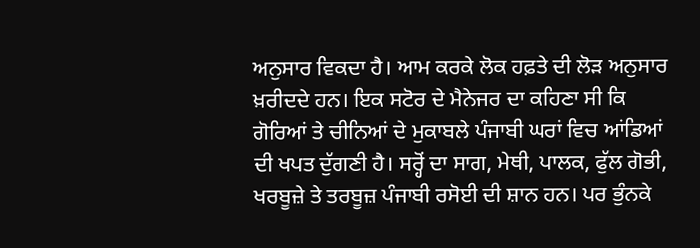ਅਨੁਸਾਰ ਵਿਕਦਾ ਹੈ। ਆਮ ਕਰਕੇ ਲੋਕ ਹਫ਼ਤੇ ਦੀ ਲੋੜ ਅਨੁਸਾਰ ਖ਼ਰੀਦਦੇ ਹਨ। ਇਕ ਸਟੋਰ ਦੇ ਮੈਨੇਜਰ ਦਾ ਕਹਿਣਾ ਸੀ ਕਿ ਗੋਰਿਆਂ ਤੇ ਚੀਨਿਆਂ ਦੇ ਮੁਕਾਬਲੇ ਪੰਜਾਬੀ ਘਰਾਂ ਵਿਚ ਆਂਡਿਆਂ ਦੀ ਖਪਤ ਦੁੱਗਣੀ ਹੈ। ਸਰ੍ਹੋਂ ਦਾ ਸਾਗ, ਮੇਥੀ, ਪਾਲਕ, ਫੁੱਲ ਗੋਭੀ, ਖਰਬੂਜ਼ੇ ਤੇ ਤਰਬੂਜ਼ ਪੰਜਾਬੀ ਰਸੋਈ ਦੀ ਸ਼ਾਨ ਹਨ। ਪਰ ਭੁੰਨਕੇ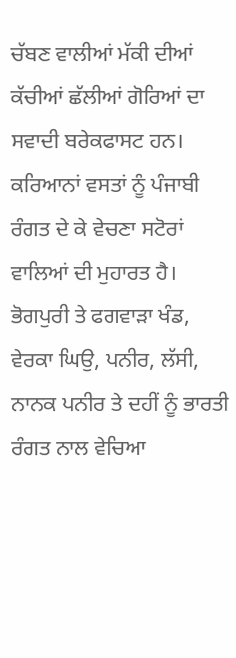ਚੱਬਣ ਵਾਲੀਆਂ ਮੱਕੀ ਦੀਆਂ ਕੱਚੀਆਂ ਛੱਲੀਆਂ ਗੋਰਿਆਂ ਦਾ ਸਵਾਦੀ ਬਰੇਕਫਾਸਟ ਹਨ। ਕਰਿਆਨਾਂ ਵਸਤਾਂ ਨੂੰ ਪੰਜਾਬੀ ਰੰਗਤ ਦੇ ਕੇ ਵੇਚਣਾ ਸਟੋਰਾਂ ਵਾਲਿਆਂ ਦੀ ਮੁਹਾਰਤ ਹੈ। ਭੋਗਪੁਰੀ ਤੇ ਫਗਵਾੜਾ ਖੰਡ, ਵੇਰਕਾ ਘਿਉ, ਪਨੀਰ, ਲੱਸੀ, ਨਾਨਕ ਪਨੀਰ ਤੇ ਦਹੀਂ ਨੂੰ ਭਾਰਤੀ ਰੰਗਤ ਨਾਲ ਵੇਚਿਆ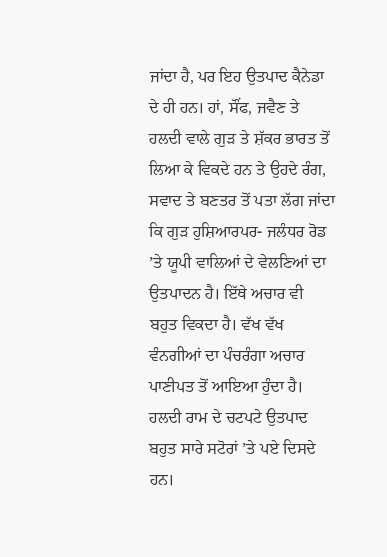ਜਾਂਦਾ ਹੈ, ਪਰ ਇਹ ਉਤਪਾਦ ਕੈਨੇਡਾ ਦੇ ਹੀ ਹਨ। ਹਾਂ, ਸੌਂਫ, ਜਵੈਣ ਤੇ ਹਲਦੀ ਵਾਲੇ ਗੁੜ ਤੇ ਸ਼ੱਕਰ ਭਾਰਤ ਤੋਂ ਲਿਆ ਕੇ ਵਿਕਦੇ ਹਨ ਤੇ ਉਹਦੇ ਰੰਗ, ਸਵਾਦ ਤੇ ਬਣਤਰ ਤੋਂ ਪਤਾ ਲੱਗ ਜਾਂਦਾ ਕਿ ਗੁੜ ਹੁਸ਼ਿਆਰਪਰ- ਜਲੰਧਰ ਰੋਡ ’ਤੇ ਯੂਪੀ ਵਾਲਿਆਂ ਦੇ ਵੇਲਣਿਆਂ ਦਾ ਉਤਪਾਦਨ ਹੈ। ਇੱਥੇ ਅਚਾਰ ਵੀ ਬਹੁਤ ਵਿਕਦਾ ਹੈ। ਵੱਖ ਵੱਖ ਵੰਨਗੀਆਂ ਦਾ ਪੰਚਰੰਗਾ ਅਚਾਰ ਪਾਣੀਪਤ ਤੋਂ ਆਇਆ ਹੁੰਦਾ ਹੈ। ਹਲਦੀ ਰਾਮ ਦੇ ਚਟਪਟੇ ਉਤਪਾਦ ਬਹੁਤ ਸਾਰੇ ਸਟੋਰਾਂ ’ਤੇ ਪਏ ਦਿਸਦੇ ਹਨ।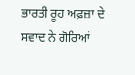ਭਾਰਤੀ ਰੂਹ ਅਫ਼ਜ਼ਾ ਦੇ ਸਵਾਦ ਨੇ ਗੋਰਿਆਂ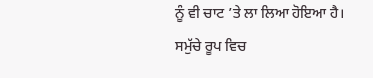ਨੂੰ ਵੀ ਚਾਟ ’ਤੇ ਲਾ ਲਿਆ ਹੋਇਆ ਹੈ। ਸਮੁੱਚੇ ਰੂਪ ਵਿਚ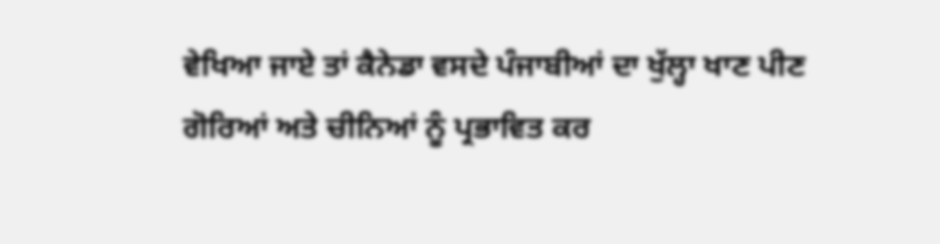ਵੇਖਿਆ ਜਾਏ ਤਾਂ ਕੈਨੇਡਾ ਵਸਦੇ ਪੰਜਾਬੀਆਂ ਦਾ ਖੁੱਲ੍ਹਾ ਖਾਣ ਪੀਣ ਗੋਰਿਆਂ ਅਤੇ ਚੀਨਿਆਂ ਨੂੰ ਪ੍ਰਭਾਵਿਤ ਕਰ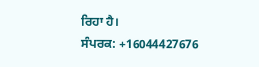ਰਿਹਾ ਹੈ।
ਸੰਪਰਕ: +16044427676